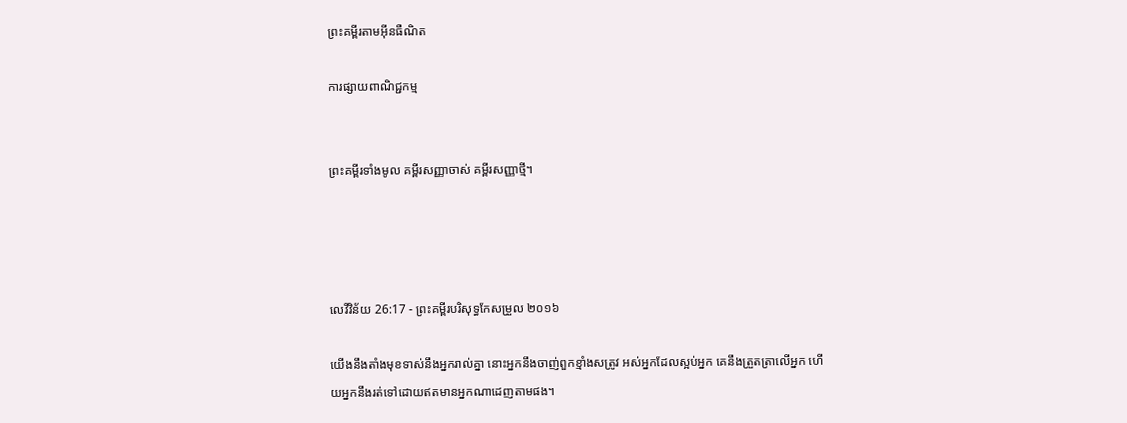ព្រះគម្ពីរតាមអ៊ីនធឺណិត

ការផ្សាយពាណិជ្ជកម្ម


ព្រះគម្ពីរទាំងមូល គម្ពីរសញ្ញាចាស់ គម្ពីរសញ្ញាថ្មី។




លេវី‌វិន័យ 26:17 - ព្រះគម្ពីរបរិសុទ្ធកែសម្រួល ២០១៦

យើងនឹងតាំងមុខទាស់នឹងអ្នករាល់គ្នា នោះអ្នកនឹងចាញ់ពួកខ្មាំងសត្រូវ អស់អ្នកដែលស្អប់អ្នក គេនឹងត្រួត‌ត្រាលើអ្នក ហើយអ្នកនឹងរត់ទៅដោយឥតមានអ្នកណាដេញតាមផង។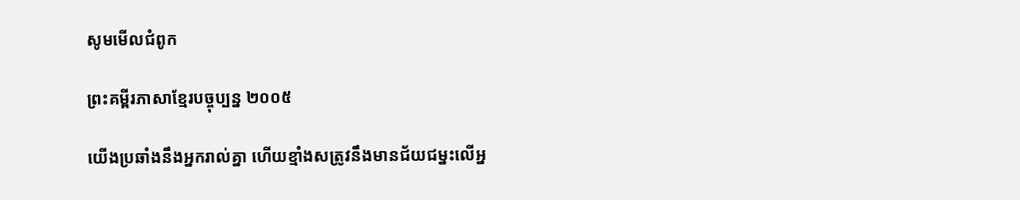សូមមើលជំពូក

ព្រះគម្ពីរភាសាខ្មែរបច្ចុប្បន្ន ២០០៥

យើងប្រឆាំងនឹងអ្នករាល់គ្នា ហើយខ្មាំងសត្រូវនឹងមានជ័យ‌ជម្នះលើអ្ន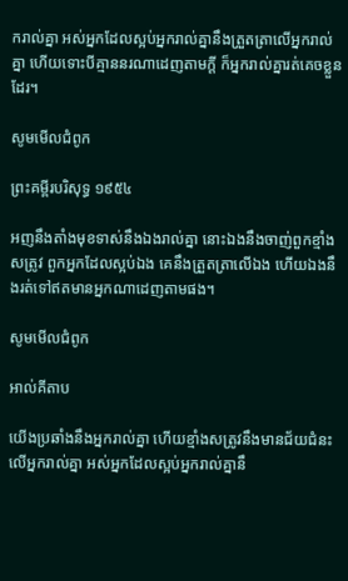ករាល់គ្នា អស់អ្នកដែលស្អប់អ្នករាល់គ្នានឹងត្រួត‌ត្រាលើអ្នករាល់គ្នា ហើយទោះបីគ្មាននរណាដេញតាមក្ដី ក៏អ្នករាល់គ្នារត់គេចខ្លួនដែរ។

សូមមើលជំពូក

ព្រះគម្ពីរបរិសុទ្ធ ១៩៥៤

អញនឹងតាំងមុខទាស់នឹងឯងរាល់គ្នា នោះឯងនឹងចាញ់ពួកខ្មាំងសត្រូវ ពួកអ្នកដែលស្អប់ឯង គេនឹងត្រួត‌ត្រាលើឯង ហើយឯងនឹងរត់ទៅឥតមានអ្នកណាដេញតាមផង។

សូមមើលជំពូក

អាល់គីតាប

យើងប្រឆាំងនឹងអ្នករាល់គ្នា ហើយខ្មាំងសត្រូវនឹងមានជ័យជំនះលើអ្នករាល់គ្នា អស់អ្នកដែលស្អប់អ្នករាល់គ្នានឹ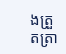ងត្រួត‌ត្រា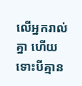លើអ្នករាល់គ្នា ហើយទោះបីគ្មាន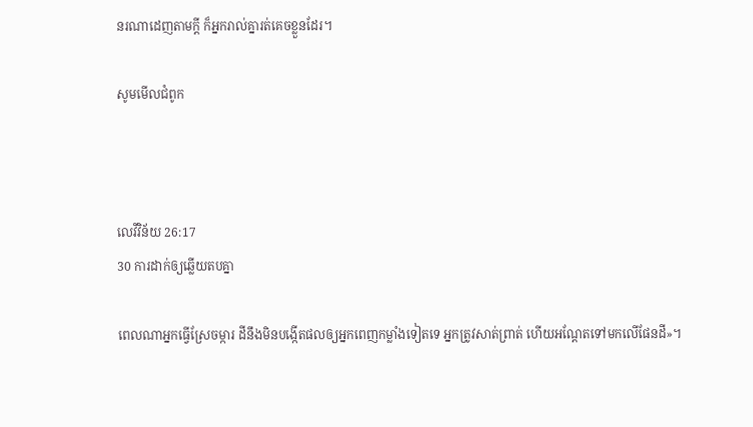នរណាដេញតាមក្តី ក៏អ្នករាល់គ្នារត់គេចខ្លួនដែរ។

សូមមើលជំពូក



លេវី‌វិន័យ 26:17
30 ការដាក់ឲ្យឆ្លើយតបគ្នា

ពេលណាអ្នកធ្វើស្រែចម្ការ ដីនឹងមិនបង្កើតផលឲ្យអ្នកពេញកម្លាំងទៀតទេ អ្នកត្រូវសាត់‌ព្រាត់ ហើយអណ្តែតទៅមកលើផែន‌ដី»។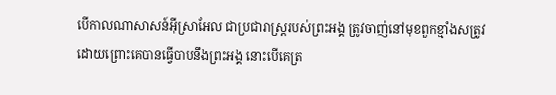បើកាលណាសាសន៍អ៊ីស្រា‌អែល ជាប្រជា‌រាស្ត្ររបស់ព្រះ‌អង្គ ត្រូវចាញ់នៅមុខពួកខ្មាំងសត្រូវ ដោយព្រោះគេបានធ្វើបាបនឹងព្រះ‌អង្គ នោះបើគេត្រ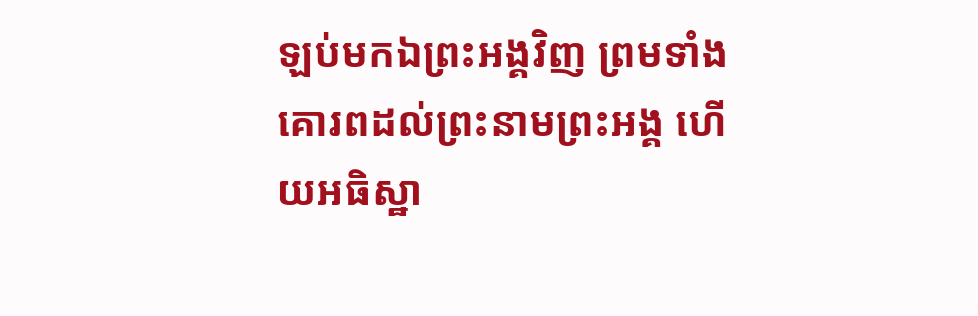ឡប់មកឯព្រះ‌អង្គវិញ ព្រមទាំងគោរពដល់ព្រះ‌នាមព្រះ‌អង្គ ហើយអធិ‌ស្ឋា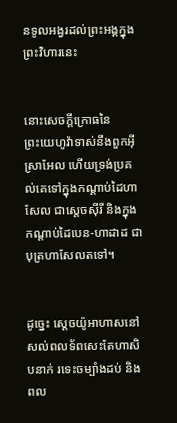នទូលអង្វរដល់ព្រះ‌អង្គក្នុងព្រះ‌វិហារនេះ


នោះសេចក្ដីក្រោធនៃព្រះ‌យេហូវ៉ាទាស់នឹងពួកអ៊ីស្រា‌អែល ហើយទ្រង់ប្រគល់គេទៅក្នុងកណ្ដាប់ដៃហាសែល ជាស្ដេចស៊ីរី និងក្នុងកណ្ដាប់ដៃបេន-ហាដាដ ជាបុត្រហាសែលតទៅ។


ដូច្នេះ ស្ដេចយ៉ូអា‌ហាសនៅសល់ពល‌ទ័ពសេះតែហាសិបនាក់ រទេះចម្បាំងដប់ និងពល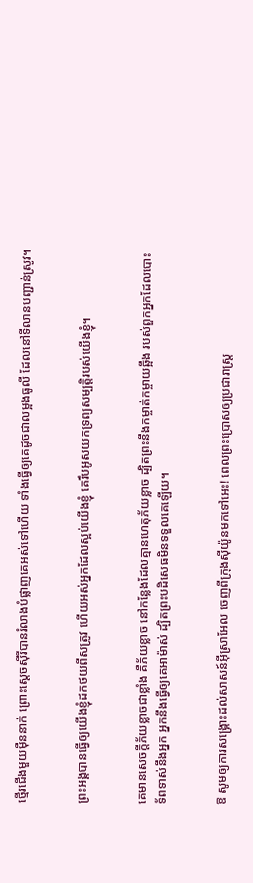ថ្មើរជើងមួយម៉ឺននាក់ ព្រោះស្ដេចស៊ីរីបានរំលាងបំផ្លាញគេអស់ទៅហើយ ទាំងធ្វើឲ្យគេដូចជាលម្អងធូលី ដែលនៅទី‌លានបញ្ជាន់ស្រូវ។


ព្រះ‌អង្គបានធ្វើឲ្យយើងខ្ញុំដកថយពីសត្រូវ ហើយអស់អ្នកដែលស្អប់យើងខ្ញុំ គេរឹបអូសយកទ្រព្យសម្បត្តិរបស់យើងខ្ញុំ។


គេមានសេចក្ដីភ័យខ្លាចជាខ្លាំង គឺភ័យខ្លាច នៅកន្លែងដែលគ្មានហេតុភ័យខ្លាច ដ្បិតព្រះនឹងកម្ចាត់កម្ចាយឆ្អឹង របស់ពួកអ្នកដែលបោះទ័ពទាស់នឹងអ្នក អ្នកនឹងធ្វើឲ្យគេអាម៉ាស់ ដ្បិតព្រះបដិសេធមិនទទួលគេឡើយ។


ឱ សូមឲ្យការសង្គ្រោះដល់សាសន៍អ៊ីស្រា‌អែល ចេញពីក្រុងស៊ីយ៉ូនមកទៅអេះ! ពេលព្រះប្រោសឲ្យប្រជា‌រាស្ត្រ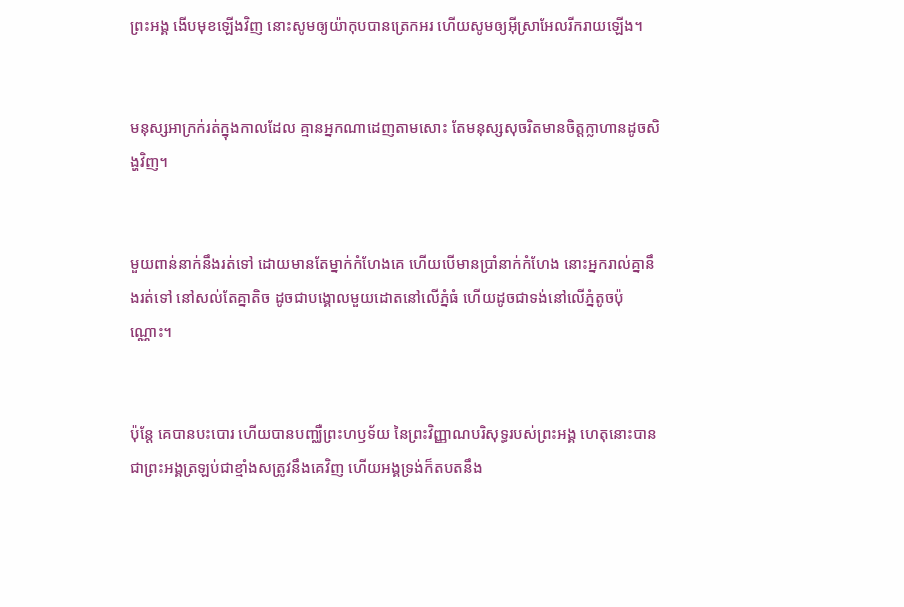ព្រះ‌អង្គ ងើបមុខឡើងវិញ នោះសូមឲ្យយ៉ាកុបបានត្រេកអរ ហើយសូមឲ្យអ៊ីស្រា‌អែលរីក‌រាយឡើង។


មនុស្សអាក្រក់រត់ក្នុងកាលដែល គ្មានអ្នកណាដេញតាមសោះ តែមនុស្សសុចរិតមានចិត្តក្លាហានដូចសិង្ហវិញ។


មួយពាន់នាក់នឹងរត់ទៅ ដោយមានតែម្នាក់កំហែងគេ ហើយបើមានប្រាំនាក់កំហែង នោះអ្នករាល់គ្នានឹងរត់ទៅ នៅសល់តែគ្នាតិច ដូចជាបង្គោលមួយដោតនៅលើភ្នំធំ ហើយដូចជាទង់នៅលើភ្នំតូចប៉ុណ្ណោះ។


ប៉ុន្តែ គេបានបះ‌បោរ ហើយបានបញ្ឈឺព្រះ‌ហឫ‌ទ័យ នៃព្រះ‌វិញ្ញាណបរិសុទ្ធរបស់ព្រះ‌អង្គ ហេតុនោះបានជាព្រះ‌អង្គត្រឡប់ជាខ្មាំងសត្រូវនឹងគេវិញ ហើយអង្គទ្រង់ក៏តបតនឹង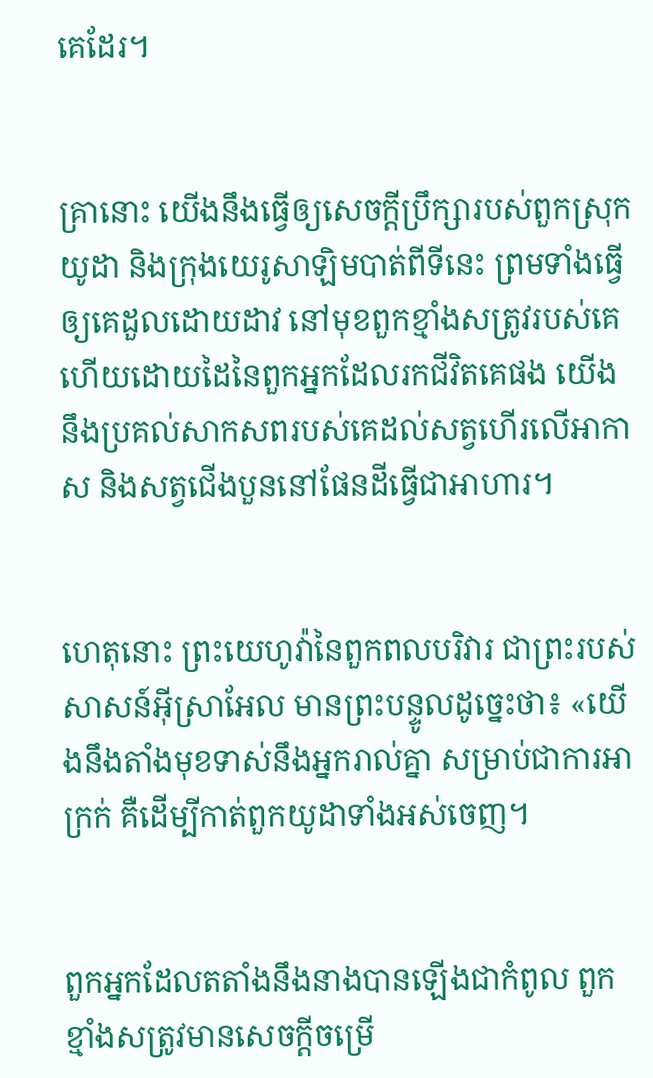គេដែរ។


គ្រានោះ យើងនឹងធ្វើឲ្យសេចក្ដីប្រឹក្សារបស់ពួកស្រុកយូដា និងក្រុងយេរូ‌សាឡិមបាត់ពីទីនេះ ព្រមទាំងធ្វើឲ្យគេដួលដោយដាវ នៅមុខពួកខ្មាំងសត្រូវរបស់គេ ហើយដោយដៃនៃពួកអ្នកដែលរកជីវិតគេផង យើងនឹងប្រគល់សាកសពរបស់គេដល់សត្វហើរលើអាកាស និងសត្វជើងបួននៅផែនដីធ្វើជាអាហារ។


ហេតុនោះ ព្រះ‌យេហូវ៉ានៃពួកពល‌បរិវារ ជាព្រះរបស់សាសន៍អ៊ីស្រា‌អែល មានព្រះ‌បន្ទូលដូច្នេះថា៖ «យើងនឹងតាំងមុខទាស់នឹងអ្នករាល់គ្នា សម្រាប់ជាការអាក្រក់ គឺដើម្បីកាត់ពួកយូដាទាំងអស់ចេញ។


ពួកអ្នកដែលតតាំងនឹងនាងបានឡើងជាកំពូល ពួកខ្មាំងសត្រូវមានសេចក្ដីចម្រើ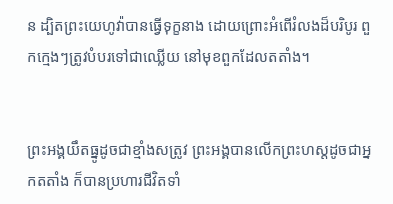ន ដ្បិតព្រះ‌យេហូវ៉ាបានធ្វើទុក្ខនាង ដោយព្រោះអំពើរំលងដ៏បរិបូរ ពួកក្មេងៗត្រូវបំបរទៅជាឈ្លើយ នៅមុខពួកដែលតតាំង។


ព្រះ‌អង្គយឹតធ្នូដូចជាខ្មាំងសត្រូវ ព្រះ‌អង្គបានលើកព្រះ‌ហស្តដូចជាអ្នកតតាំង ក៏បានប្រហារជីវិតទាំ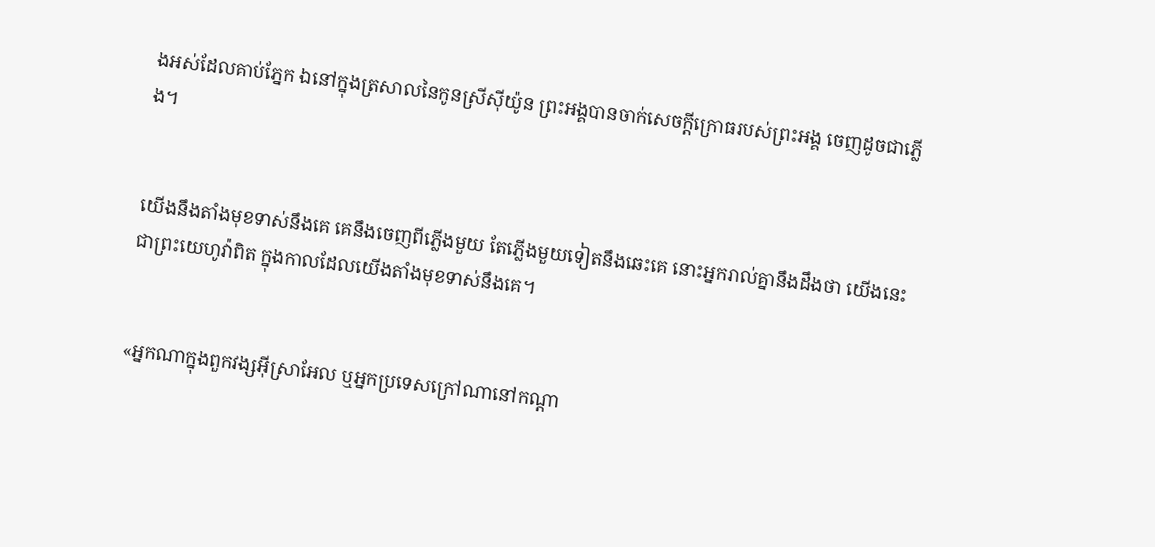ងអស់ដែលគាប់ភ្នែក ឯនៅក្នុងត្រសាលនៃកូនស្រីស៊ីយ៉ូន ព្រះ‌អង្គបានចាក់សេចក្ដីក្រោធរបស់ព្រះ‌អង្គ ចេញដូចជាភ្លើង។


យើងនឹងតាំងមុខទាស់នឹងគេ គេនឹងចេញពីភ្លើងមួយ តែភ្លើងមួយទៀតនឹងឆេះគេ នោះអ្នករាល់គ្នានឹងដឹងថា យើងនេះជាព្រះ‌យេហូវ៉ាពិត ក្នុងកាលដែលយើងតាំងមុខទាស់នឹងគេ។


«អ្នកណាក្នុងពួកវង្សអ៊ីស្រា‌អែល ឬអ្នកប្រទេសក្រៅណានៅកណ្ដា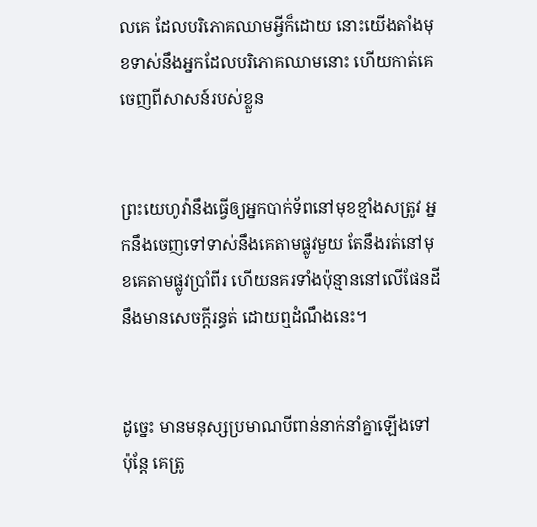លគេ ដែលបរិ‌ភោគឈាមអ្វីក៏ដោយ នោះយើងតាំងមុខទាស់នឹងអ្នកដែលបរិ‌ភោគឈាមនោះ ហើយកាត់គេចេញពីសាសន៍របស់ខ្លួន


ព្រះ‌យេហូវ៉ានឹងធ្វើឲ្យអ្នកបាក់ទ័ពនៅមុខខ្មាំង‌សត្រូវ អ្នកនឹងចេញទៅទាស់នឹងគេតាមផ្លូវមួយ តែនឹងរត់នៅមុខគេតាមផ្លូវប្រាំពីរ ហើយនគរទាំងប៉ុន្មាននៅលើផែន‌ដីនឹងមានសេចក្ដីរន្ធត់ ដោយឮដំណឹងនេះ។


ដូច្នេះ មានមនុស្សប្រមាណបីពាន់នាក់នាំគ្នាឡើងទៅ ប៉ុន្ដែ គេត្រូ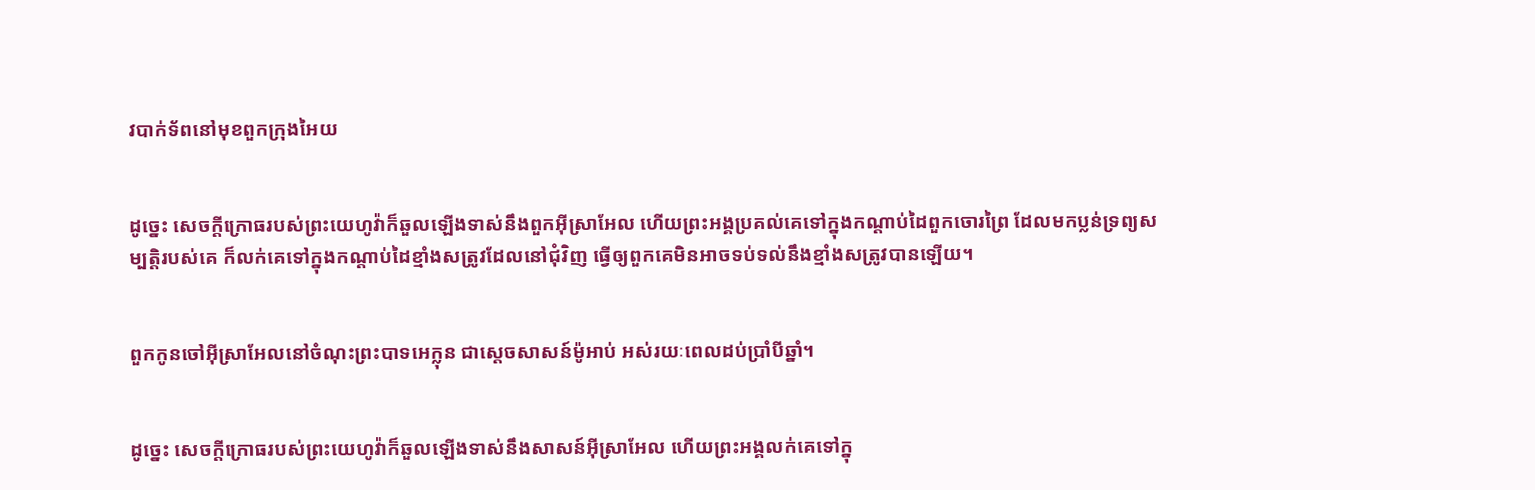វបាក់ទ័ពនៅមុខពួកក្រុងអៃយ


ដូច្នេះ សេចក្ដីក្រោធរបស់ព្រះ‌យេហូវ៉ាក៏ឆួលឡើងទាស់នឹងពួកអ៊ីស្រា‌អែល ហើយព្រះ‌អង្គប្រគល់គេទៅក្នុងកណ្ដាប់ដៃពួកចោរព្រៃ ដែលមកប្លន់ទ្រព្យសម្បត្តិរបស់គេ ក៏លក់គេទៅក្នុងកណ្ដាប់ដៃខ្មាំងសត្រូវដែលនៅជុំ‌វិញ ធ្វើឲ្យពួកគេមិនអាចទប់ទល់នឹងខ្មាំងសត្រូវបានឡើយ។


ពួកកូនចៅអ៊ីស្រា‌អែលនៅចំណុះព្រះបាទអេក្លុន ជាស្តេចសាសន៍ម៉ូអាប់ អស់រយៈពេលដប់ប្រាំបីឆ្នាំ។


ដូច្នេះ សេចក្ដីក្រោធរបស់ព្រះ‌យេហូវ៉ាក៏ឆួលឡើងទាស់នឹងសាសន៍អ៊ីស្រា‌អែល ហើយព្រះ‌អង្គលក់គេទៅក្នុ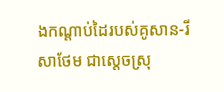ងកណ្ដាប់ដៃរបស់គូសាន-រីសាថែម ជាស្តេចស្រុ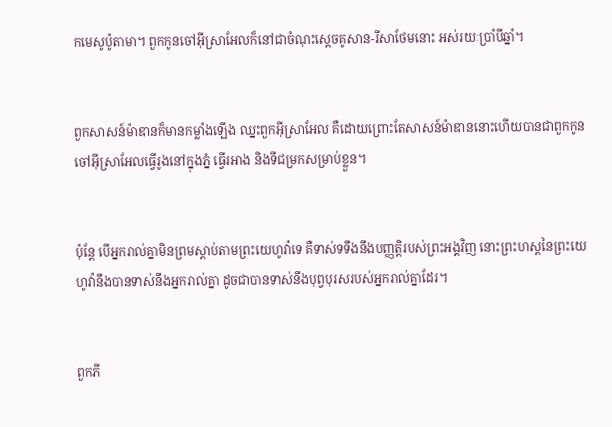កមេសូ‌ប៉ូតាមា។ ពួកកូនចៅអ៊ីស្រា‌អែលក៏នៅជាចំណុះស្តេចគូសាន-រីសា‌ថែមនោះ អស់រយៈប្រាំបីឆ្នាំ។


ពួកសាសន៍ម៉ាឌានក៏មានកម្លាំងឡើង ឈ្នះពួកអ៊ីស្រា‌អែល គឺដោយព្រោះតែសាសន៍ម៉ាឌាននោះហើយបានជាពួកកូនចៅអ៊ីស្រា‌អែលធ្វើរូងនៅក្នុងភ្នំ ធ្វើរអាង និងទីជម្រកសម្រាប់ខ្លួន។


ប៉ុន្តែ បើអ្នករាល់គ្នាមិនព្រមស្តាប់តាមព្រះ‌យេហូវ៉ាទេ គឺទាស់ទទឹងនឹងបញ្ញត្តិរបស់ព្រះ‌អង្គវិញ នោះព្រះ‌ហស្តនៃព្រះ‌យេហូវ៉ានឹងបានទាស់នឹងអ្នករាល់គ្នា ដូចជាបានទាស់នឹងបុព្វ‌បុរសរបស់អ្នករាល់គ្នាដែរ។


ពួកភី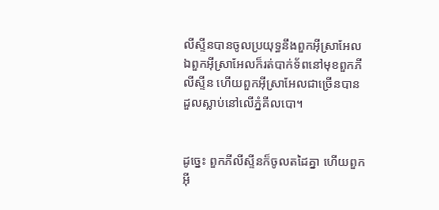លី‌ស្ទីនបានចូលប្រយុទ្ធនឹងពួកអ៊ីស្រា‌អែល ឯពួកអ៊ីស្រា‌អែលក៏រត់បាក់ទ័ពនៅមុខពួកភីលី‌ស្ទីន ហើយពួកអ៊ីស្រា‌អែលជាច្រើនបានដួលស្លាប់នៅលើភ្នំគីល‌បោ។


ដូច្នេះ ពួកភីលី‌ស្ទីនក៏ចូលតដៃគ្នា ហើយពួកអ៊ី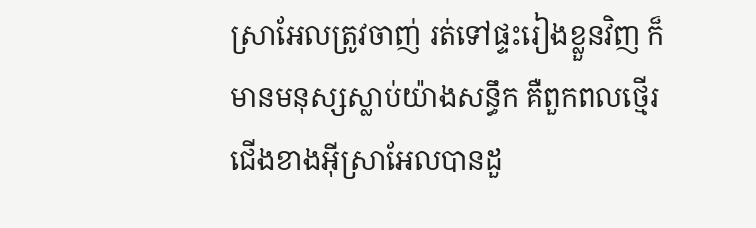ស្រា‌អែលត្រូវចាញ់ រត់ទៅផ្ទះរៀងខ្លួនវិញ ក៏មានមនុស្សស្លាប់យ៉ាងសន្ធឹក គឺពួកពលថ្មើរជើងខាងអ៊ីស្រា‌អែលបានដួ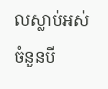លស្លាប់អស់ចំនួនបី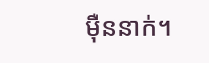ម៉ឺននាក់។